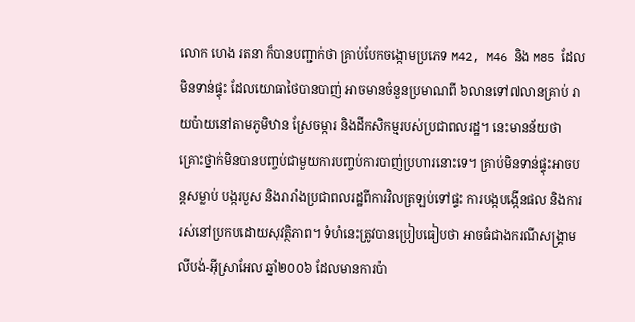លោក ហេង រតនា ក៏បានបញ្ជាក់ថា គ្រាប់បែកចង្កោមប្រភេទ M42, M46 និង M85 ដែលមិនទាន់ផ្ទុះ ដែលយោធាថៃបានបាញ់ អាចមានចំនួនប្រមាណពី ៦លានទៅ៧លានគ្រាប់ រាយប៉ាយនៅតាមភូមិឋាន ស្រែចម្ការ និងដីកសិកម្មរបស់ប្រជាពលរដ្ឋ។ នេះមានន័យថា គ្រោះថ្នាក់មិនបានបញ្ចប់ជាមួយការបញ្ចប់ការបាញ់ប្រហារនោះទេ។ គ្រាប់មិនទាន់ផ្ទុះអាចបន្តសម្លាប់ បង្ករបួស និងរារាំងប្រជាពលរដ្ឋពីការវិលត្រឡប់ទៅផ្ទះ ការបង្កបង្កើនផល និងការរស់នៅប្រកបដោយសុវត្ថិភាព។ ទំហំនេះត្រូវបានប្រៀបធៀបថា អាចធំជាងករណីសង្គ្រាមលីបង់-អ៊ីស្រាអែល ឆ្នាំ២០០៦ ដែលមានការប៉ា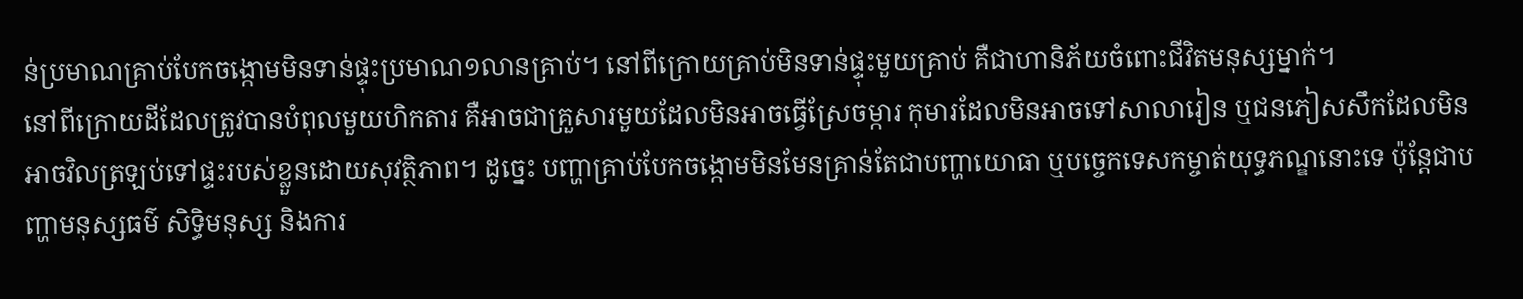ន់ប្រមាណគ្រាប់បែកចង្កោមមិនទាន់ផ្ទុះប្រមាណ១លានគ្រាប់។ នៅពីក្រោយគ្រាប់មិនទាន់ផ្ទុះមួយគ្រាប់ គឺជាហានិភ័យចំពោះជីវិតមនុស្សម្នាក់។
នៅពីក្រោយដីដែលត្រូវបានបំពុលមួយហិកតារ គឺអាចជាគ្រួសារមួយដែលមិនអាចធ្វើស្រែចម្ការ កុមារដែលមិនអាចទៅសាលារៀន ឬជនភៀសសឹកដែលមិនអាចវិលត្រឡប់ទៅផ្ទះរបស់ខ្លួនដោយសុវត្ថិភាព។ ដូច្នេះ បញ្ហាគ្រាប់បែកចង្កោមមិនមែនគ្រាន់តែជាបញ្ហាយោធា ឬបច្ចេកទេសកម្ចាត់យុទ្ធភណ្ឌនោះទេ ប៉ុន្តែជាបញ្ហាមនុស្សធម៌ សិទ្ធិមនុស្ស និងការ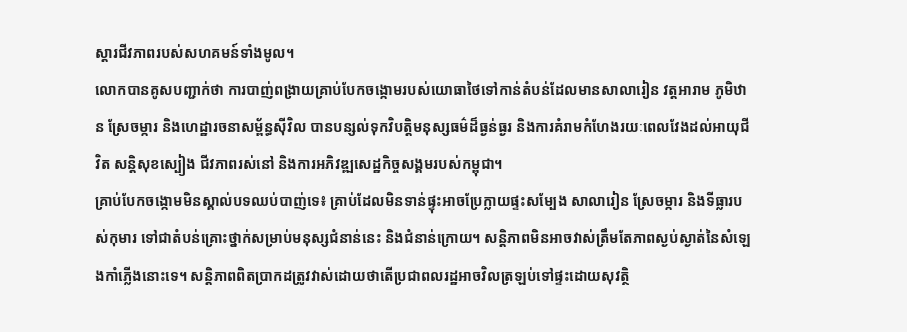ស្តារជីវភាពរបស់សហគមន៍ទាំងមូល។
លោកបានគូសបញ្ជាក់ថា ការបាញ់ពង្រាយគ្រាប់បែកចង្កោមរបស់យោធាថៃទៅកាន់តំបន់ដែលមានសាលារៀន វត្តអារាម ភូមិឋាន ស្រែចម្ការ និងហេដ្ឋារចនាសម្ព័ន្ធស៊ីវិល បានបន្សល់ទុកវិបត្តិមនុស្សធម៌ដ៏ធ្ងន់ធ្ងរ និងការគំរាមកំហែងរយៈពេលវែងដល់អាយុជីវិត សន្តិសុខស្បៀង ជីវភាពរស់នៅ និងការអភិវឌ្ឍសេដ្ឋកិច្ចសង្គមរបស់កម្ពុជា។
គ្រាប់បែកចង្កោមមិនស្គាល់បទឈប់បាញ់ទេ៖ គ្រាប់ដែលមិនទាន់ផ្ទុះអាចប្រែក្លាយផ្ទះសម្បែង សាលារៀន ស្រែចម្ការ និងទីធ្លារបស់កុមារ ទៅជាតំបន់គ្រោះថ្នាក់សម្រាប់មនុស្សជំនាន់នេះ និងជំនាន់ក្រោយ។ សន្តិភាពមិនអាចវាស់ត្រឹមតែភាពស្ងប់ស្ងាត់នៃសំឡេងកាំភ្លើងនោះទេ។ សន្តិភាពពិតប្រាកដត្រូវវាស់ដោយថាតើប្រជាពលរដ្ឋអាចវិលត្រឡប់ទៅផ្ទះដោយសុវត្ថិ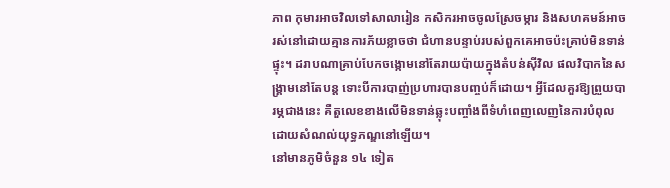ភាព កុមារអាចវិលទៅសាលារៀន កសិករអាចចូលស្រែចម្ការ និងសហគមន៍អាចរស់នៅដោយគ្មានការភ័យខ្លាចថា ជំហានបន្ទាប់របស់ពួកគេអាចប៉ះគ្រាប់មិនទាន់ផ្ទុះ។ ដរាបណាគ្រាប់បែកចង្កោមនៅតែរាយប៉ាយក្នុងតំបន់ស៊ីវិល ផលវិបាកនៃសង្គ្រាមនៅតែបន្ត ទោះបីការបាញ់ប្រហារបានបញ្ចប់ក៏ដោយ។ អ្វីដែលគួរឱ្យព្រួយបារម្ភជាងនេះ គឺតួលេខខាងលើមិនទាន់ឆ្លុះបញ្ចាំងពីទំហំពេញលេញនៃការបំពុលដោយសំណល់យុទ្ធភណ្ឌនៅឡើយ។
នៅមានភូមិចំនួន ១៤ ទៀត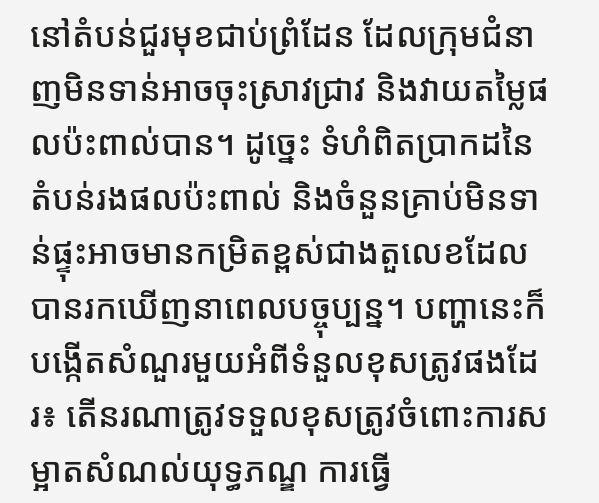នៅតំបន់ជួរមុខជាប់ព្រំដែន ដែលក្រុមជំនាញមិនទាន់អាចចុះស្រាវជ្រាវ និងវាយតម្លៃផលប៉ះពាល់បាន។ ដូច្នេះ ទំហំពិតប្រាកដនៃតំបន់រងផលប៉ះពាល់ និងចំនួនគ្រាប់មិនទាន់ផ្ទុះអាចមានកម្រិតខ្ពស់ជាងតួលេខដែលបានរកឃើញនាពេលបច្ចុប្បន្ន។ បញ្ហានេះក៏បង្កើតសំណួរមួយអំពីទំនួលខុសត្រូវផងដែរ៖ តើនរណាត្រូវទទួលខុសត្រូវចំពោះការសម្អាតសំណល់យុទ្ធភណ្ឌ ការធ្វើ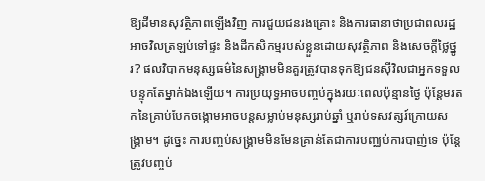ឱ្យដីមានសុវត្ថិភាពឡើងវិញ ការជួយជនរងគ្រោះ និងការធានាថាប្រជាពលរដ្ឋអាចវិលត្រឡប់ទៅផ្ទះ និងដីកសិកម្មរបស់ខ្លួនដោយសុវត្ថិភាព និងសេចក្តីថ្លៃថ្នូរ? ផលវិបាកមនុស្សធម៌នៃសង្គ្រាមមិនគួរត្រូវបានទុកឱ្យជនស៊ីវិលជាអ្នកទទួលបន្ទុកតែម្នាក់ឯងឡើយ។ ការប្រយុទ្ធអាចបញ្ចប់ក្នុងរយៈពេលប៉ុន្មានថ្ងៃ ប៉ុន្តែមរតកនៃគ្រាប់បែកចង្កោមអាចបន្តសម្លាប់មនុស្សរាប់ឆ្នាំ ឬរាប់ទសវត្សរ៍ក្រោយសង្គ្រាម។ ដូច្នេះ ការបញ្ចប់សង្គ្រាមមិនមែនគ្រាន់តែជាការបញ្ឈប់ការបាញ់ទេ ប៉ុន្តែត្រូវបញ្ចប់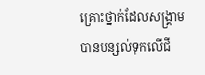គ្រោះថ្នាក់ដែលសង្គ្រាមបានបន្សល់ទុកលើជី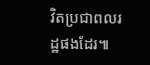វិតប្រជាពលរដ្ឋផងដែរ៕